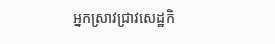អ្នកស្រាវជ្រាវសេដ្ឋកិ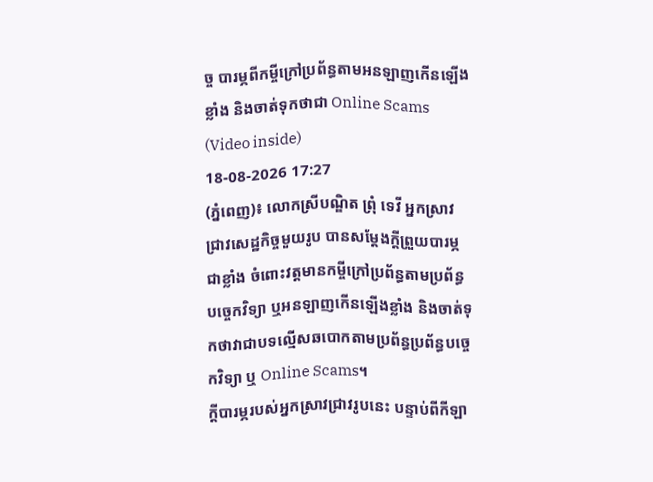ច្ច បារម្ភពីកម្ចីក្រៅប្រព័ន្ធតាមអនឡាញកើនឡើងខ្លាំង និងចាត់ទុកថាជា Online Scams (Video inside)
18-08-2026 17:27
(ភ្នំពេញ)៖ លោកស្រីបណ្ឌិត ព្រុំ ទេវី អ្នកស្រាវជ្រាវសេដ្ឋកិច្ចមួយរូប បានសម្តែងក្តីព្រួយបារម្ភជាខ្លាំង ចំពោះវត្តមានកម្ចីក្រៅប្រព័ន្ធតាមប្រព័ន្ធបច្ចេកវិទ្យា ឬអនឡាញកើនឡើងខ្លាំង និងចាត់ទុកថាវាជាបទល្មើសឆបោកតាមប្រព័ន្ធប្រព័ន្ធបច្ចេកវិទ្យា ឬ Online Scams។
ក្តីបារម្ភរបស់អ្នកស្រាវជ្រាវរូបនេះ បន្ទាប់ពីកីឡា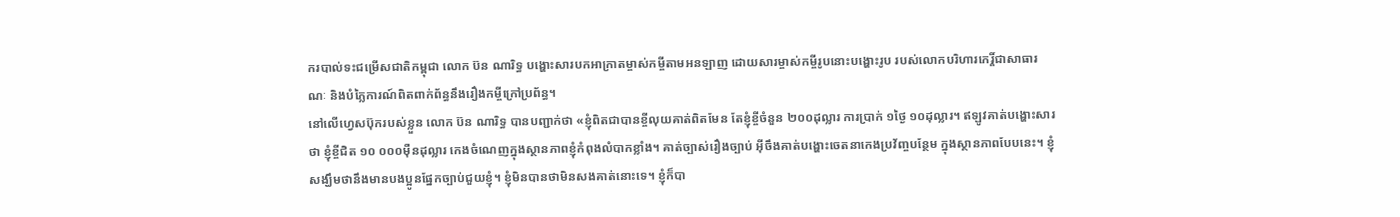ករបាល់ទះជម្រើសជាតិកម្ពុជា លោក ប៊ន ណារិទ្ធ បង្ហោះសារបកអាក្រាតម្ចាស់កម្ចីតាមអនឡាញ ដោយសារម្ចាស់កម្ចីរូបនោះបង្ហោះរូប របស់លោកបរិហារកេរ្តិ៍ជាសាធារណៈ និងបំភ្លៃការណ៍ពិតពាក់ព័ន្ធនឹងរឿងកម្ចីក្រៅប្រព័ន្ធ។
នៅលើហ្វេសប៊ុករបស់ខ្លួន លោក ប៊ន ណារិទ្ធ បានបញ្ជាក់ថា «ខ្ញុំពិតជាបានខ្ចីលុយគាត់ពិតមែន តែខ្ញុំខ្ចីចំនួន ២០០ដុល្លារ ការប្រាក់ ១ថ្ងៃ ១០ដុល្លារ។ ឥឡូវគាត់បង្ហោះសារថា ខ្ញុំខ្ចីជិត ១០ ០០០ម៉ឺនដុល្លារ កេងចំណេញក្នុងស្ថានភាពខ្ញុំកំពុងលំបាកខ្លាំង។ គាត់ច្បាស់រឿងច្បាប់ អ៊ីចឹងគាត់បង្ហោះចេតនាកេងប្រវ័ញ្ចបន្ថែម ក្នុងស្ថានភាពបែបនេះ។ ខ្ញុំសង្ឃឹមថានឹងមានបងប្អូនផ្នែកច្បាប់ជួយខ្ញុំ។ ខ្ញុំមិនបានថាមិនសងគាត់នោះទេ។ ខ្ញុំក៏បា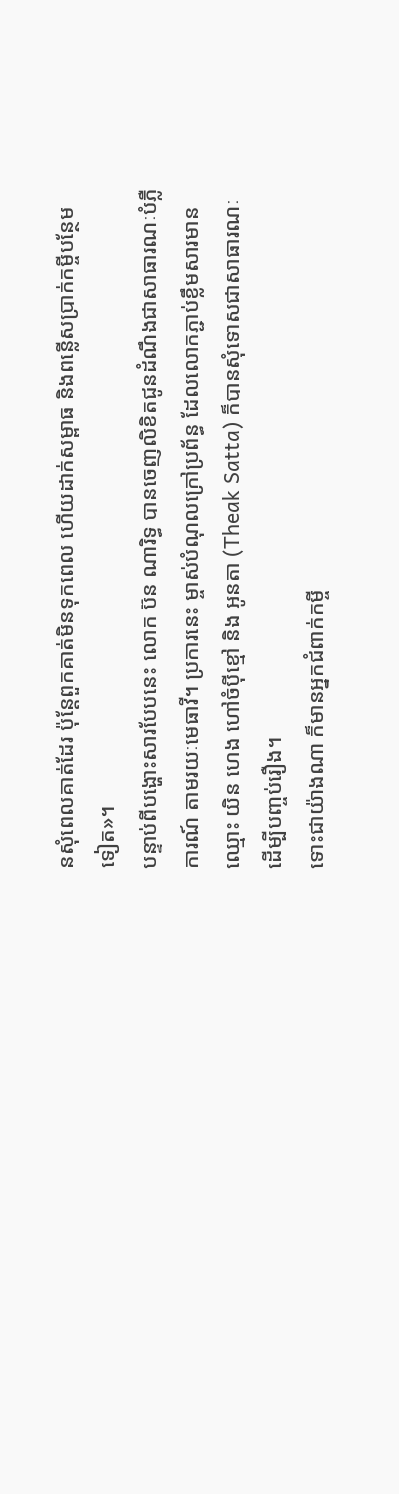នសុំពេលគាត់ដែរ ប៉ុន្តែពួកគាត់មិនទុកពេល ហើយដាក់សម្ពាធ និងពន្លើសប្រាក់កម្ចីបន្ថែមទៀត»។
បន្ទាប់ពីបង្ហោះសារបែបនេះ លោក ប៊ន ណារិទ្ធ បានចេញលិខិតជូនដំណឹងជាសាធារណៈបំភ្លឺការណ៍ តាមរយៈមេធាវី។ ប្រការនេះ ម្ចាស់បំណុលក្រៅប្រព័ន្ធ ដែលលោកភ្ជាប់ខ្លឹមសារមានឈ្មោះ យិន ហេង ហៅចំប៉ីខ្មៅ និង អូនតា (Theak Satta) ក៏បានសុំទោសជាសាធារណៈ ដើម្បីបញ្ចប់រឿង។
ទោះជាយ៉ាងណា ក៏មានអ្នកជំពាក់កម្ចី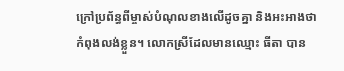ក្រៅប្រព័ន្ធពីម្ចាស់បំណុលខាងលើដូចគ្នា និងអះអាងថា កំពុងលង់ខ្លួន។ លោកស្រីដែលមានឈ្មោះ ធីតា បាន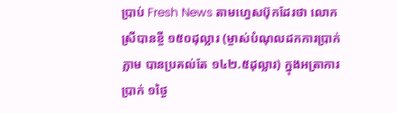ប្រាប់ Fresh News តាមហ្វេសប៊ុកដែរថា លោកស្រីបានខ្ចី ១៥០ដុល្លារ (ម្ចាស់បំណុលដកការប្រាក់ភ្លាម បានប្រគល់តែ ១៤២.៥ដុល្លារ) ក្នុងអត្រាការប្រាក់ ១ថ្ងៃ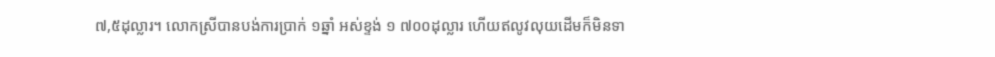៧,៥ដុល្លារ។ លោកស្រីបានបង់ការប្រាក់ ១ឆ្នាំ អស់ខ្ទង់ ១ ៧០០ដុល្លារ ហើយឥលូវលុយដើមក៏មិនទា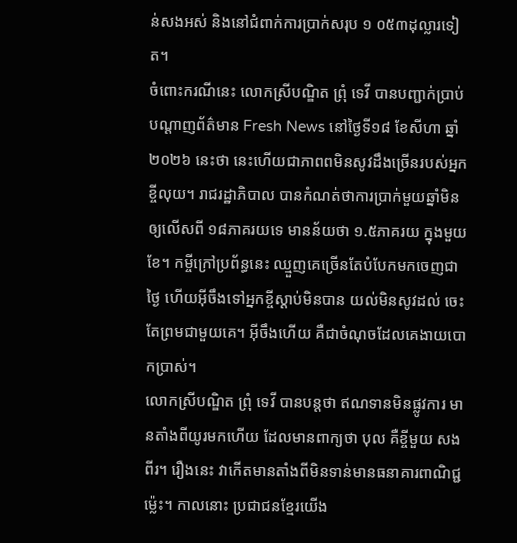ន់សងអស់ និងនៅជំពាក់ការប្រាក់សរុប ១ ០៥៣ដុល្លារទៀត។
ចំពោះករណីនេះ លោកស្រីបណ្ឌិត ព្រុំ ទេវី បានបញ្ជាក់ប្រាប់បណ្តាញព័ត៌មាន Fresh News នៅថ្ងៃទី១៨ ខែសីហា ឆ្នាំ២០២៦ នេះថា នេះហើយជាភាពពមិនសូវដឹងច្រើនរបស់អ្នកខ្ចីលុយ។ រាជរដ្ឋាភិបាល បានកំណត់ថាការប្រាក់មួយឆ្នាំមិនឲ្យលើសពី ១៨ភាគរយទេ មានន័យថា ១.៥ភាគរយ ក្នុងមួយខែ។ កម្ចីក្រៅប្រព័ន្ធនេះ ឈ្មួញគេច្រើនតែបំបែកមកចេញជាថ្ងៃ ហើយអ៊ីចឹងទៅអ្នកខ្ចីស្ដាប់មិនបាន យល់មិនសូវដល់ ចេះតែព្រមជាមួយគេ។ អ៊ីចឹងហើយ គឺជាចំណុចដែលគេងាយបោកប្រាស់។
លោកស្រីបណ្ឌិត ព្រុំ ទេវី បានបន្តថា ឥណទានមិនផ្លូវការ មានតាំងពីយូរមកហើយ ដែលមានពាក្យថា បុល គឺខ្ចីមួយ សងពីរ។ រឿងនេះ វាកើតមានតាំងពីមិនទាន់មានធនាគារពាណិជ្ជម្ល៉េះ។ កាលនោះ ប្រជាជនខ្មែរយើង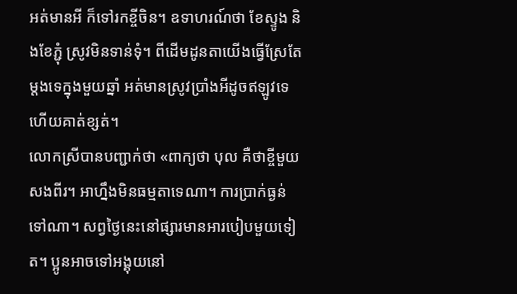អត់មានអី ក៏ទៅរកខ្ចីចិន។ ឧទាហរណ៍ថា ខែស្ទូង និងខែភ្ជុំ ស្រូវមិនទាន់ទុំ។ ពីដើមដូនតាយើងធ្វើស្រែតែម្ដងទេក្នុងមួយឆ្នាំ អត់មានស្រូវប្រាំងអីដូចឥឡូវទេ ហើយគាត់ខ្សត់។
លោកស្រីបានបញ្ជាក់ថា «ពាក្យថា បុល គឺថាខ្ចីមួយសងពីរ។ អាហ្នឹងមិនធម្មតាទេណា។ ការប្រាក់ធ្ងន់ទៅណា។ សព្វថ្ងៃនេះនៅផ្សារមានអារបៀបមួយទៀត។ ប្អូនអាចទៅអង្គុយនៅ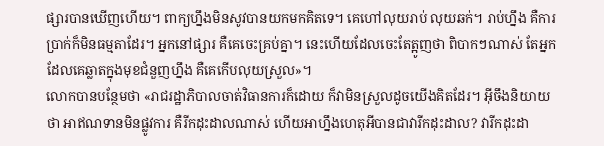ផ្សារបានឃើញហើយ។ ពាក្យហ្នឹងមិនសូវបានយកមកគិតទេ។ គេហៅលុយរាប់ លុយឆក់។ រាប់ហ្នឹង គឺការប្រាក់ក៏មិនធម្មតាដែរ។ អ្នកនៅផ្សារ គឺគេចេះគ្រប់គ្នា។ នេះហើយដែលចេះតែត្អូញថា ពិបាកៗណាស់ តែអ្នកដែលគេឆ្លាតក្នុងមុខជំនួញហ្នឹង គឺគេកើបលុយស្រួល»។
លោកបានបន្ថែមថា «រាជរដ្ឋាភិបាលចាត់វិធានការក៏ដោយ ក៏វាមិនស្រួលដូចយើងគិតដែរ។ អ៊ីចឹងនិយាយថា អាឥណទានមិនផ្លូវការ គឺរីកដុះដាលណាស់ ហើយអាហ្នឹងហេតុអីបានជាវារីកដុះដាល? វារីកដុះដា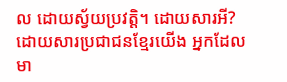ល ដោយស្វ័យប្រវត្តិ។ ដោយសារអី? ដោយសារប្រជាជនខ្មែរយើង អ្នកដែលមា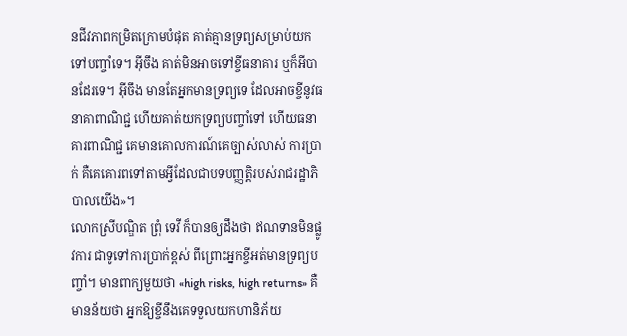នជីវភាពកម្រិតក្រោមបំផុត គាត់គ្មានទ្រព្យសម្រាប់យកទៅបញ្ចាំទេ។ អ៊ីចឹង គាត់មិនអាចទៅខ្ចីធនាគារ ឬក៏អីបានដែរទេ។ អ៊ីចឹង មានតែអ្នកមានទ្រព្យទេ ដែលអាចខ្ចីនូវធនាគាពាណិជ្ជ ហើយគាត់យកទ្រព្យបញ្ចាំទៅ ហើយធនាគារពាណិជ្ជ គេមានគោលការណ៍គេច្បាស់លាស់ ការប្រាក់ គឺគេគោរពទៅតាមអ្វីដែលជាបទបញ្ញត្តិរបស់រាជរដ្ឋាភិបាលយើង»។
លោកស្រីបណ្ឌិត ព្រុំ ទេវី ក៏បានឲ្យដឹងថា ឥណទានមិនផ្លូវការ ជាទូទៅការប្រាក់ខ្ពស់ ពីព្រោះអ្នកខ្ចីអត់មានទ្រព្យបញ្ចាំ។ មានពាក្យមួយថា «high risks, high returns» គឺមានន័យថា អ្នកឱ្យខ្ចីនឹងគេទទួលយកហានិភ័យ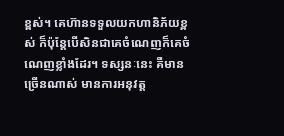ខ្ពស់។ គេហ៊ានទទួលយកហានិភ័យខ្ពស់ ក៏ប៉ុន្តែបើសិនជាគេចំណេញក៏គេចំណេញខ្លាំងដែរ។ ទស្សនៈនេះ គឺមានច្រើនណាស់ មានការអនុវត្ត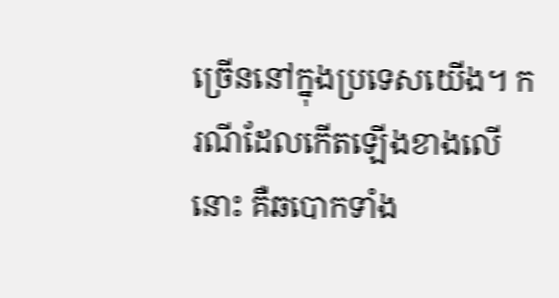ច្រើននៅក្នុងប្រទេសយើង។ ករណីដែលកើតឡើងខាងលើនោះ គឺឆបោកទាំង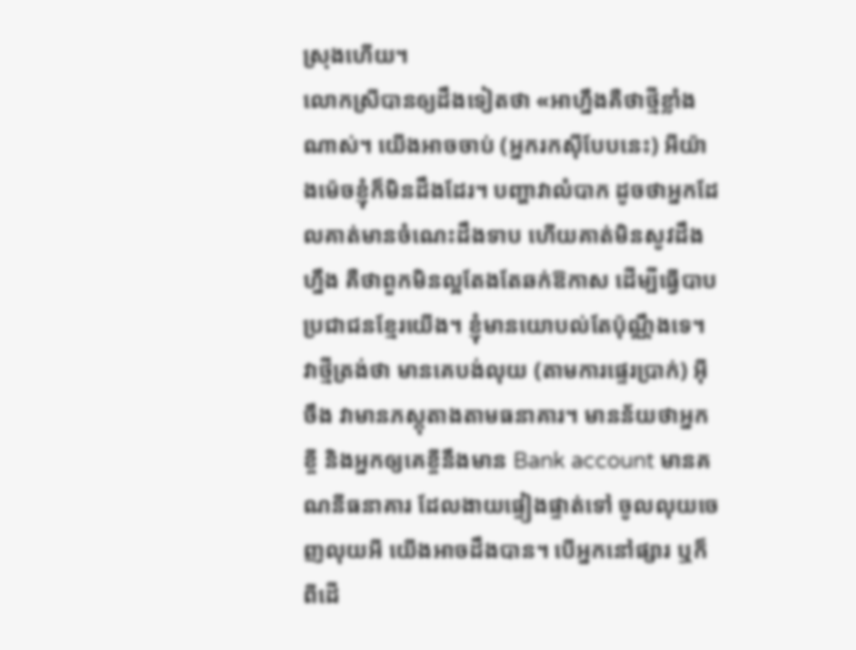ស្រុងហើយ។
លោកស្រីបានឲ្យដឹងទៀតថា «អាហ្នឹងគឺថាថ្មីខ្លាំងណាស់។ យើងអាចចាប់ (អ្នករកស៊ីបែបនេះ) អីយ៉ាងម៉េចខ្ញុំក៏មិនដឹងដែរ។ បញ្ហាវាលំបាក ដូចថាអ្នកដែលគាត់មានចំណេះដឹងទាប ហើយគាត់មិនសូវដឹងហ្នឹង គឺថាពួកមិនល្អតែងតែឆក់ឱកាស ដើម្បីធ្វើបាបប្រជាជនខ្មែរយើង។ ខ្ញុំមានយោបល់តែប៉ុណ្ណឹងទេ។ វាថ្មីត្រង់ថា មានគេបង់លុយ (តាមការផ្ទេរប្រាក់) អ៊ីចឹង វាមានភស្តុតាងតាមធនាគារ។ មានន័យថាអ្នកខ្ចី និងអ្នកឲ្យគេខ្ចីនឹងមាន Bank account មានគណនីធនាគារ ដែលងាយផ្ទៀងផ្ទាត់ទៅ ចូលលុយចេញលុយអី យើងអាចដឹងបាន។ បើអ្នកនៅផ្សារ ឬក៏ពីដើ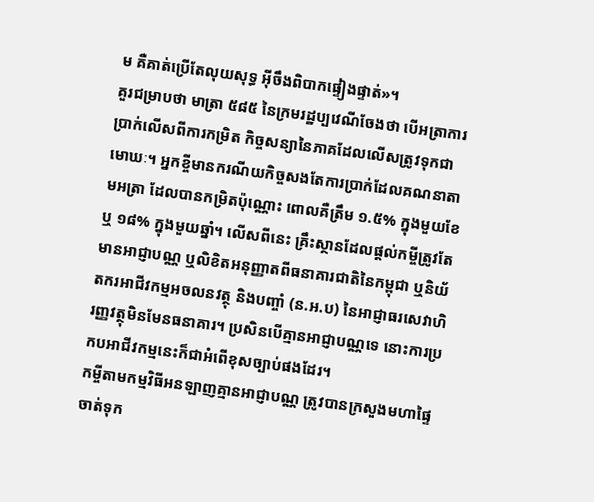ម គឺគាត់ប្រើតែលុយសុទ្ធ អ៊ីចឹងពិបាកផ្ទៀងផ្ទាត់»។
គួរជម្រាបថា មាត្រា ៥៨៥ នៃក្រមរដ្ឋប្បវេណីចែងថា បើអត្រាការប្រាក់លើសពីការកម្រិត កិច្ចសន្យានៃភាគដែលលើសត្រូវទុកជាមោឃៈ។ អ្នកខ្ចីមានករណីយកិច្ចសងតែការប្រាក់ដែលគណនាតាមអត្រា ដែលបានកម្រិតប៉ុណ្ណោះ ពោលគឺត្រឹម ១.៥% ក្នុងមួយខែ ឬ ១៨% ក្នុងមួយឆ្នាំ។ លើសពីនេះ គ្រឹះស្ថានដែលផ្តល់កម្ចីត្រូវតែមានអាជ្ញាបណ្ណ ឬលិខិតអនុញ្ញាតពីធនាគារជាតិនៃកម្ពុជា ឬនិយ័តករអាជីវកម្មអចលនវត្ថុ និងបញ្ចាំ (ន.អ.ប) នៃអាជ្ញាធរសេវាហិរញ្ញវត្ថុមិនមែនធនាគារ។ ប្រសិនបើគ្មានអាជ្ញាបណ្ណទេ នោះការប្រកបអាជីវកម្មនេះក៏ជាអំពើខុសច្បាប់ផងដែរ។
កម្ចីតាមកម្មវិធីអនឡាញគ្មានអាជ្ញាបណ្ណ ត្រូវបានក្រសួងមហាផ្ទៃចាត់ទុក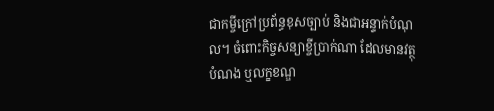ជាកម្ចីក្រៅប្រព័ន្ធខុសច្បាប់ និងជាអន្ទាក់បំណុល។ ចំពោះកិច្ចសន្យាខ្ចីប្រាក់ណា ដែលមានវត្ថុបំណង ឬលក្ខខណ្ឌ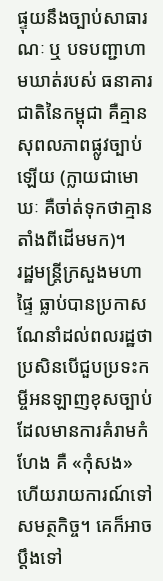ផ្ទុយនឹងច្បាប់សាធារណៈ ឬ បទបញ្ជាហាមឃាត់របស់ ធនាគារជាតិនៃកម្ពុជា គឺគ្មានសុពលភាពផ្លូវច្បាប់ឡើយ (ក្លាយជាមោឃៈ គឺចា់ត់ទុកថាគ្មានតាំងពីដើមមក)។
រដ្ឋមន្ត្រីក្រសួងមហាផ្ទៃ ធ្លាប់បានប្រកាសណែនាំដល់ពលរដ្ឋថា ប្រសិនបើជួបប្រទះកម្ចីអនឡាញខុសច្បាប់ដែលមានការគំរាមកំហែង គឺ «កុំសង» ហើយរាយការណ៍ទៅសមត្ថកិច្ច។ គេក៏អាចប្តឹងទៅ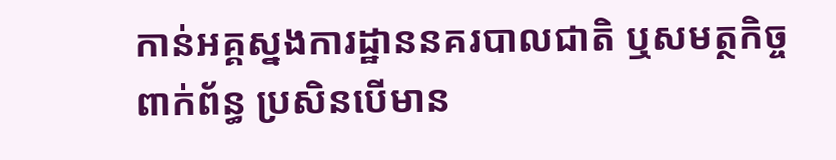កាន់អគ្គស្នងការដ្ឋាននគរបាលជាតិ ឬសមត្ថកិច្ចពាក់ព័ន្ធ ប្រសិនបើមាន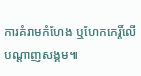ការគំរាមកំហែង ឬហែកកេរ្តិ៍លើបណ្តាញសង្គម៕